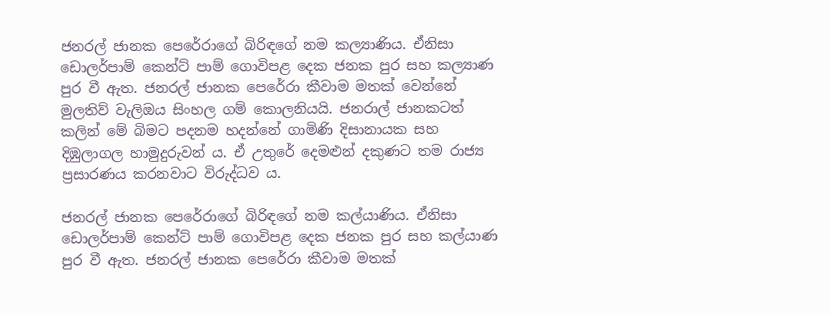ජනරල් ජානක පෙරේරාගේ බිරිඳගේ නම කල්‍යාණිය. ඒනිසා ඩොලර්පාම් කෙන්ට් පාම් ගොවිපළ දෙක ජනක පුර සහ කල්‍යාණ පුර වී ඇත. ජනරල් ජානක පෙරේරා කීවාම මතක් වෙන්නේ මුලතිව් වැලිඔය සිංහල ගම් කොලනියයි. ජනරාල් ජානකටත් කලින් මේ බිමට පදනම හදන්නේ ගාමිණි දිසානායක සහ දිඹුලාගල හාමුදුරුවන් ය. ඒ උතුරේ දෙමළුන් දකුණට තම රාජ්‍ය ප්‍රසාරණය කරනවාට විරුද්ධව ය.

ජනරල් ජානක පෙරේරාගේ බිරිඳගේ නම කල්යාණිය. ඒනිසා ඩොලර්පාම් කෙන්ට් පාම් ගොවිපළ දෙක ජනක පුර සහ කල්යාණ පුර වී ඇත. ජනරල් ජානක පෙරේරා කීවාම මතක්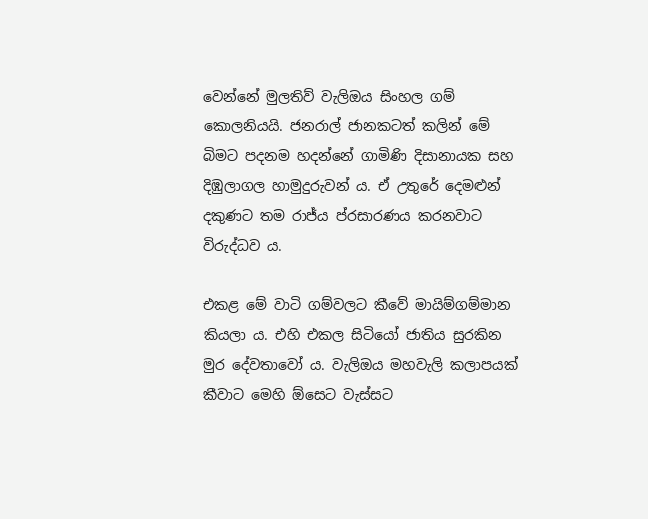වෙන්නේ මුලතිව් වැලිඔය සිංහල ගම් කොලනියයි. ජනරාල් ජානකටත් කලින් මේ බිමට පදනම හදන්නේ ගාමිණි දිසානායක සහ දිඹුලාගල හාමුදුරුවන් ය. ඒ උතුරේ දෙමළුන් දකුණට තම රාජ්ය ප්රසාරණය කරනවාට විරුද්ධව ය.

එකළ මේ වාටි ගම්වලට කීවේ මායිම්ගම්මාන කියලා ය. එහි එකල සිටියෝ ජාතිය සුරකින මුර දේවතාවෝ ය. වැලිඔය මහවැලි කලාපයක් කීවාට මෙහි ඕසෙට වැස්සට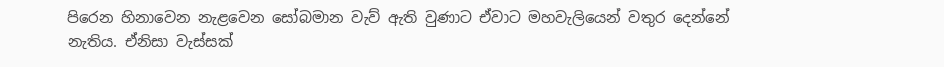පිරෙන හිනාවෙන නැළවෙන සෝබමාන වැව් ඇති වුණාට ඒවාට මහවැලියෙන් වතුර දෙන්නේ නැතිය. ඒනිසා වැස්සක්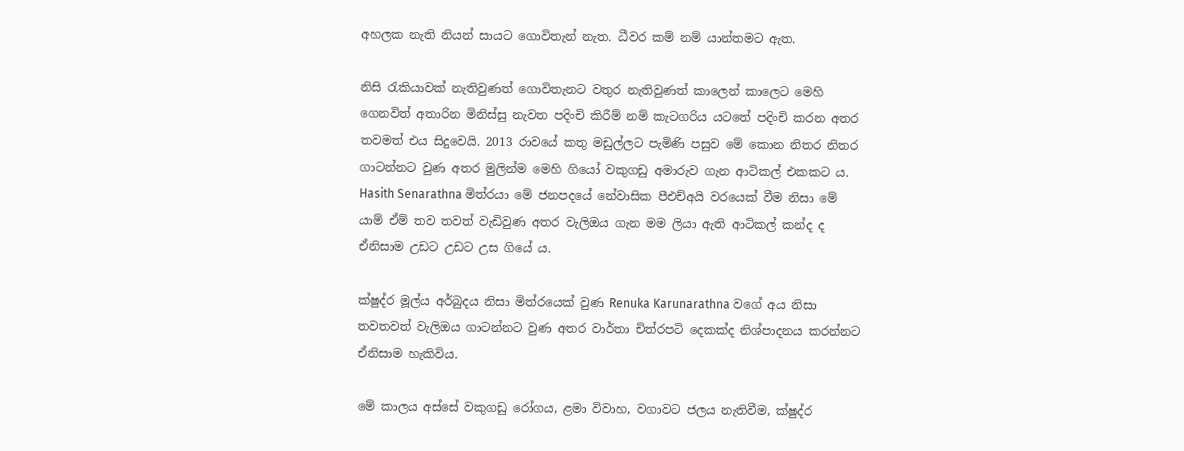අහලක නැති නියන් සායට ගොවිතැන් නැත. ධීවර කම් නම් යාන්තමට ඇත.

නිසි රැකියාවක් නැතිවුණත් ගොවිතැනට වතුර නැතිවුණත් කාලෙන් කාලෙට මෙහි ගෙනවිත් අතාරින මිනිස්සු නැවත පදිංචි කිරීම් නම් කැටගරිය යටතේ පදිංචි කරන අතර තවමත් එය සිදුවෙයි. 2013 රාවයේ කතු මඩුල්ලට පැමිණි පසුව මේ කොන නිතර නිතර ගාටන්නට වුණ අතර මුලින්ම මෙහි ගියෝ වකුගඩු අමාරුව ගැන ආටිකල් එකකට ය. Hasith Senarathna මිත්රයා මේ ජනපදයේ නේවාසික පීඑච්අයි වරයෙක් වීම නිසා මේ යාම් ඒම් තව තවත් වැඩිවුණ අතර වැලිඔය ගැන මම ලියා ඇති ආටිකල් කන්ද ද ඒනිසාම උඩට උඩට උස ගියේ ය.

ක්ෂුද්ර මූල්ය අර්බුදය නිසා මිත්රයෙක් වුණ Renuka Karunarathna වගේ අය නිසා තවතවත් වැලිඔය ගාටන්නට වුණ අතර වාර්තා චිත්රපටි දෙකක්ද නිශ්පාදනය කරන්නට ඒනිසාම හැකිවිය.

මේ කාලය අස්සේ වකුගඩු රෝගය, ළමා විවාහ, වගාවට ජලය නැතිවීම, ක්ෂුද්ර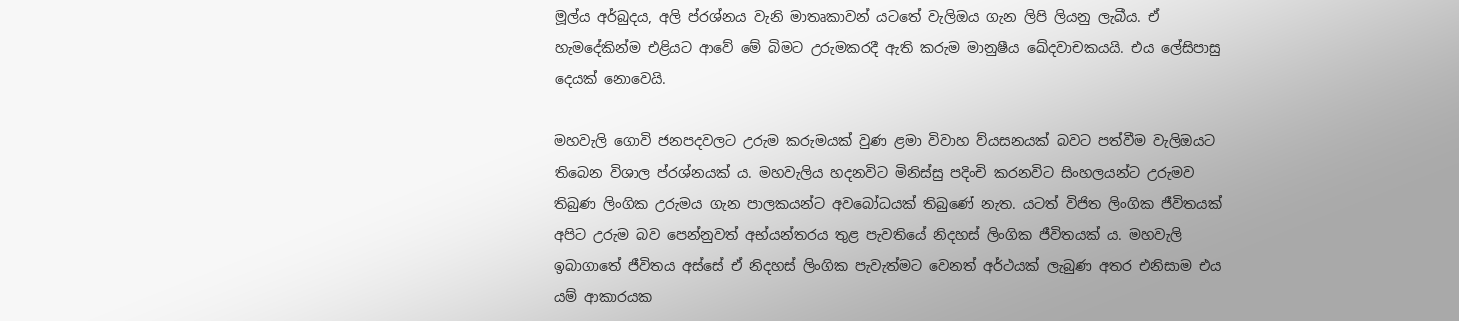මූල්ය අර්බුදය, අලි ප්රශ්නය වැනි මාතෘකාවන් යටතේ වැලිඔය ගැන ලිපි ලියනු ලැබීය. ඒ හැමදේකින්ම එළියට ආවේ මේ බිමට උරුමකරදී ඇති කරුම මානුෂීය ඛේදවාචකයයි. එය ලේසිපාසු දෙයක් නොවෙයි.

මහවැලි ගොවි ජනපදවලට උරුම කරුමයක් වුණ ළමා විවාහ ව්යසනයක් බවට පත්වීම වැලිඔයට තිබෙන විශාල ප්රශ්නයක් ය. මහවැලිය හදනවිට මිනිස්සු පදිංචි කරනවිට සිංහලයන්ට උරුමව තිබුණ ලිංගික උරුමය ගැන පාලකයන්ට අවබෝධයක් තිබුණේ නැත. යටත් විජිත ලිංගික ජීවිතයක් අපිට උරුම බව පෙන්නුවත් අභ්යන්තරය තුළ පැවතියේ නිදහස් ලිංගික ජීවිතයක් ය. මහවැලි ඉබාගාතේ ජීවිතය අස්සේ ඒ නිදහස් ලිංගික පැවැත්මට වෙනත් අර්ථයක් ලැබුණ අතර එනිසාම එය යම් ආකාරයක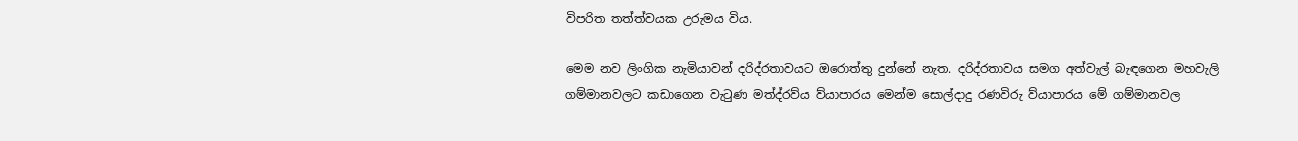විපරිත තත්ත්වයක උරුමය විය.

මෙම නව ලිංගික නැමියාවන් දරිද්රතාවයට ඔරොත්තු දුන්නේ නැත. දරිද්රතාවය සමග අත්වැල් බැඳගෙන මහවැලි ගම්මානවලට කඩාගෙන වැටුණ මත්ද්රව්ය ව්යාපාරය මෙන්ම සොල්දාදු රණවිරු ව්යාපාරය මේ ගම්මානවල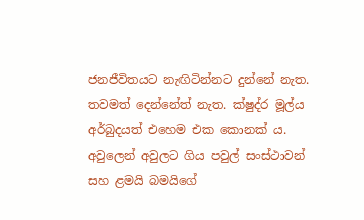ජනජීවිතයට නැඟිටින්නට දුන්නේ නැත. තවමත් දෙන්නේත් නැත. ක්ෂුද්ර මූල්ය අර්බුදයත් එහෙම එක කොනක් ය. අවුලෙන් අවුලට ගිය පවුල් සංස්ථාවන් සහ ළමයි බමයිගේ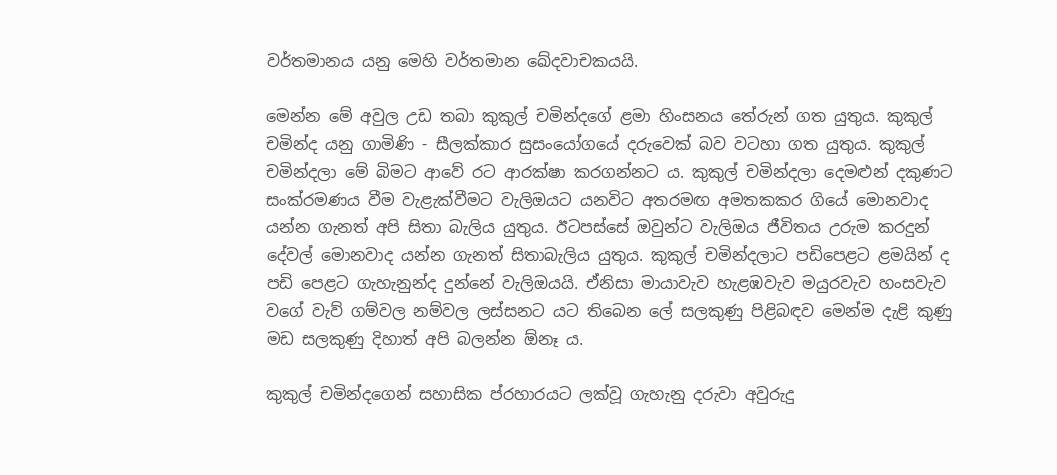වර්තමානය යනු මෙහි වර්තමාන ඛේදවාචකයයි.

මෙන්න මේ අවුල උඩ තබා කුකුල් චමින්දගේ ළමා හිංසනය තේරුන් ගත යුතුය. කුකුල් චමින්ද යනු ගාමිණි - සීලක්කාර සුසංයෝගයේ දරුවෙක් බව වටහා ගත යුතුය. කුකුල් චමින්දලා මේ බිමට ආවේ රට ආරක්ෂා කරගන්නට ය. කුකුල් චමින්දලා දෙමළුන් දකුණට සංක්රමණය වීම වැළැක්වීමට වැලිඔයට යනවිට අතරමඟ අමතකකර ගියේ මොනවාද යන්න ගැනත් අපි සිතා බැලිය යුතුය. ඊටපස්සේ ඔවුන්ට වැලිඔය ජීවිතය උරුම කරදුන් දේවල් මොනවාද යන්න ගැනත් සිතාබැලිය යුතුය. කුකුල් චමින්දලාට පඩිපෙළට ළමයින් ද පඩි පෙළට ගැහැනුන්ද දුන්නේ වැලිඔයයි. ඒනිසා මායාවැව හැළඹවැව මයුරවැව හංසවැව වගේ වැව් ගම්වල නම්වල ලස්සනට යට තිබෙන ලේ සලකුණු පිළිබඳව මෙන්ම දැළි කුණු මඩ සලකුණු දිහාත් අපි බලන්න ඕනෑ ය.

කුකුල් චමින්දගෙන් සහාසික ප්රහාරයට ලක්වූ ගැහැනු දරුවා අවුරුදු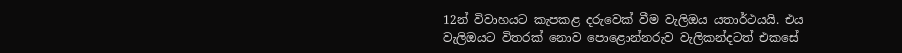12න් විවාහයට කැපකළ දරුවෙක් වීම වැලිඔය යතාර්ථයයි. එය වැලිඔයට විතරක් නොව පොළොන්නරුව වැලිකන්දටත් එකසේ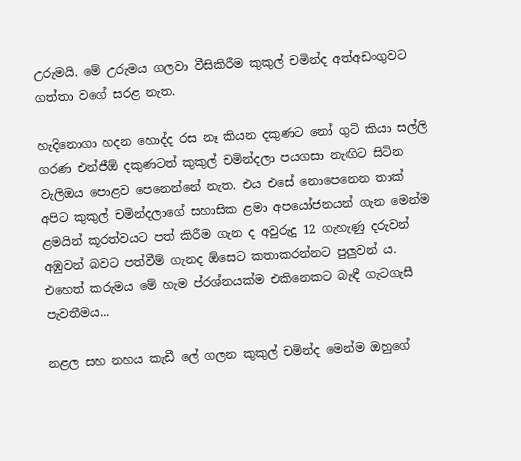උරුමයි. මේ උරුමය ගලවා වීසිකිරීම කුකුල් චමින්ද අත්අඩංගුවට ගත්තා වගේ සරළ නැත.

හැදිනොගා හදන හොද්ද රස නෑ කියන දකුණට නෝ ගුටි කියා සල්ලි ගරණ එන්ජීඕ දකුණටත් කුකුල් චමින්දලා පයගසා නැඟිට සිටින වැලිඔය පොළව පෙනෙන්නේ නැත. එය එසේ නොපෙනෙන තාක් අපිට කුකුල් චමින්දලාගේ සහාසික ළමා අපයෝජනයන් ගැන මෙන්ම ළමයින් කූරත්වයට පත් කිරීම ගැන ද අවුරුදු 12 ගැහැණු දරුවන් අඹුවන් බවට පත්වීම් ගැනද ඕසෙට කතාකරන්නට පුලුවන් ය. එහෙත් කරුමය මේ හැම ප්රශ්නයක්ම එකිනෙකට බැඳී ගැටගැසී පැවතීමය...

නළල සහ නහය කැඩී ලේ ගලන කුකුල් චමින්ද මෙන්ම ඔහුගේ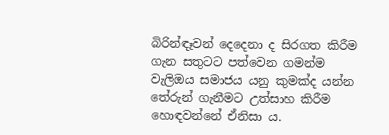බිරින්ඳෑවන් දෙදෙනා ද සිරගත කිරීම ගැන සතුටට පත්වෙන ගමන්ම වැලිඔය සමාජය යනු කුමක්ද යන්න තේරුන් ගැනීමට උත්සාහ කිරීම හොඳවන්නේ ඒනිසා ය.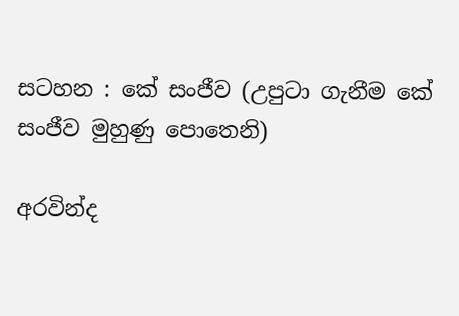සටහන : කේ සංජීව (උපුටා ගැනීම කේ සංජීව මුහුණු පොතෙනි)

අරවින්ද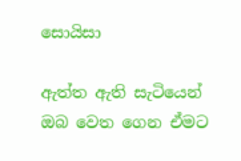සොයිසා

ඇත්ත ඇති සැටියෙන් ඔබ වෙත ගෙන ඒමට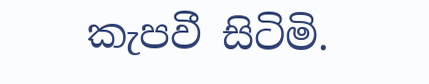කැපවී සිටිමි.